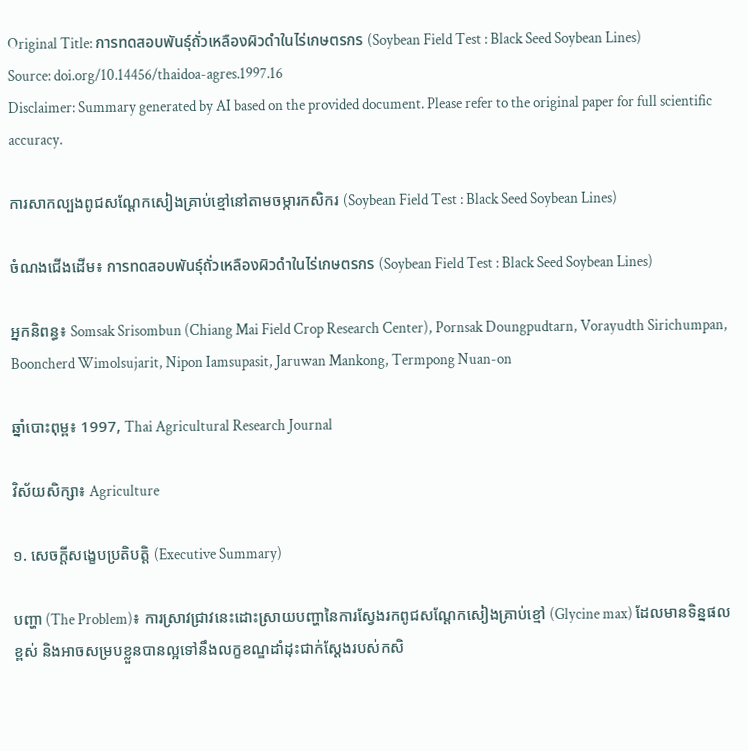Original Title: การทดสอบพันธุ์ถั่วเหลืองผิวดำในไร่เกษตรกร (Soybean Field Test : Black Seed Soybean Lines)
Source: doi.org/10.14456/thaidoa-agres.1997.16
Disclaimer: Summary generated by AI based on the provided document. Please refer to the original paper for full scientific accuracy.

ការសាកល្បងពូជសណ្តែកសៀងគ្រាប់ខ្មៅនៅតាមចម្ការកសិករ (Soybean Field Test : Black Seed Soybean Lines)

ចំណងជើងដើម៖ การทดสอบพันธุ์ถั่วเหลืองผิวดำในไร่เกษตรกร (Soybean Field Test : Black Seed Soybean Lines)

អ្នកនិពន្ធ៖ Somsak Srisombun (Chiang Mai Field Crop Research Center), Pornsak Doungpudtarn, Vorayudth Sirichumpan, Booncherd Wimolsujarit, Nipon Iamsupasit, Jaruwan Mankong, Termpong Nuan-on

ឆ្នាំបោះពុម្ព៖ 1997, Thai Agricultural Research Journal

វិស័យសិក្សា៖ Agriculture

១. សេចក្តីសង្ខេបប្រតិបត្តិ (Executive Summary)

បញ្ហា (The Problem)៖ ការស្រាវជ្រាវនេះដោះស្រាយបញ្ហានៃការស្វែងរកពូជសណ្តែកសៀងគ្រាប់ខ្មៅ (Glycine max) ដែលមានទិន្នផលខ្ពស់ និងអាចសម្របខ្លួនបានល្អទៅនឹងលក្ខខណ្ឌដាំដុះជាក់ស្តែងរបស់កសិ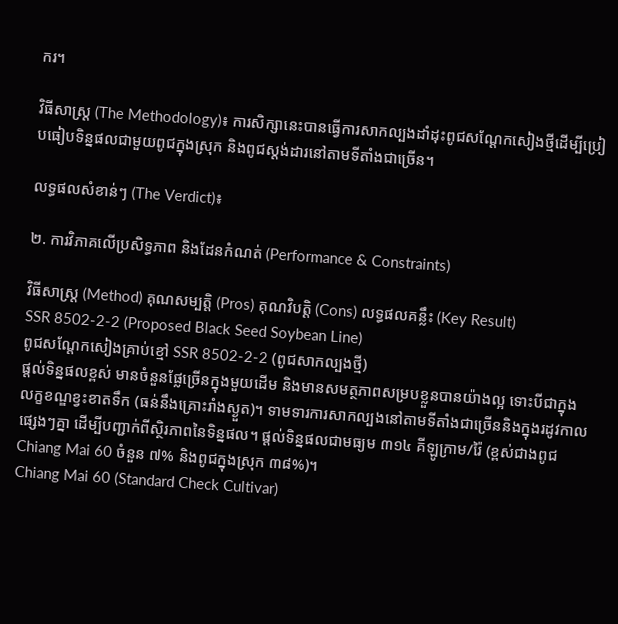ករ។

វិធីសាស្ត្រ (The Methodology)៖ ការសិក្សានេះបានធ្វើការសាកល្បងដាំដុះពូជសណ្តែកសៀងថ្មីដើម្បីប្រៀបធៀបទិន្នផលជាមួយពូជក្នុងស្រុក និងពូជស្តង់ដារនៅតាមទីតាំងជាច្រើន។

លទ្ធផលសំខាន់ៗ (The Verdict)៖

២. ការវិភាគលើប្រសិទ្ធភាព និងដែនកំណត់ (Performance & Constraints)

វិធីសាស្ត្រ (Method) គុណសម្បត្តិ (Pros) គុណវិបត្តិ (Cons) លទ្ធផលគន្លឹះ (Key Result)
SSR 8502-2-2 (Proposed Black Seed Soybean Line)
ពូជសណ្តែកសៀងគ្រាប់ខ្មៅ SSR 8502-2-2 (ពូជសាកល្បងថ្មី)
ផ្តល់ទិន្នផលខ្ពស់ មានចំនួនផ្លែច្រើនក្នុងមួយដើម និងមានសមត្ថភាពសម្របខ្លួនបានយ៉ាងល្អ ទោះបីជាក្នុងលក្ខខណ្ឌខ្វះខាតទឹក (ធន់នឹងគ្រោះរាំងស្ងួត)។ ទាមទារការសាកល្បងនៅតាមទីតាំងជាច្រើននិងក្នុងរដូវកាលផ្សេងៗគ្នា ដើម្បីបញ្ជាក់ពីស្ថិរភាពនៃទិន្នផល។ ផ្តល់ទិន្នផលជាមធ្យម ៣១៤ គីឡូក្រាម/រ៉ៃ (ខ្ពស់ជាងពូជ Chiang Mai 60 ចំនួន ៧% និងពូជក្នុងស្រុក ៣៨%)។
Chiang Mai 60 (Standard Check Cultivar)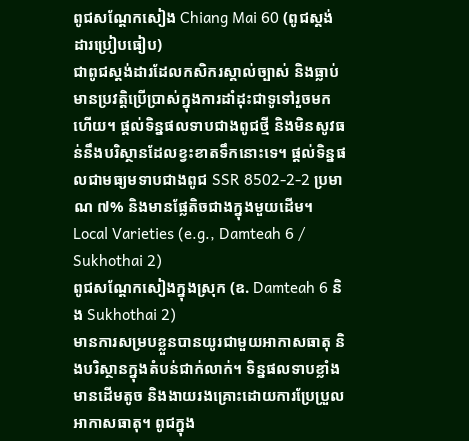ពូជសណ្តែកសៀង Chiang Mai 60 (ពូជស្តង់ដារប្រៀបធៀប)
ជាពូជស្តង់ដារដែលកសិករស្គាល់ច្បាស់ និងធ្លាប់មានប្រវត្តិប្រើប្រាស់ក្នុងការដាំដុះជាទូទៅរួចមកហើយ។ ផ្តល់ទិន្នផលទាបជាងពូជថ្មី និងមិនសូវធន់នឹងបរិស្ថានដែលខ្វះខាតទឹកនោះទេ។ ផ្តល់ទិន្នផលជាមធ្យមទាបជាងពូជ SSR 8502-2-2 ប្រមាណ ៧% និងមានផ្លែតិចជាងក្នុងមួយដើម។
Local Varieties (e.g., Damteah 6 / Sukhothai 2)
ពូជសណ្តែកសៀងក្នុងស្រុក (ឧ. Damteah 6 និង Sukhothai 2)
មានការសម្របខ្លួនបានយូរជាមួយអាកាសធាតុ និងបរិស្ថានក្នុងតំបន់ជាក់លាក់។ ទិន្នផលទាបខ្លាំង មានដើមតូច និងងាយរងគ្រោះដោយការប្រែប្រួលអាកាសធាតុ។ ពូជក្នុង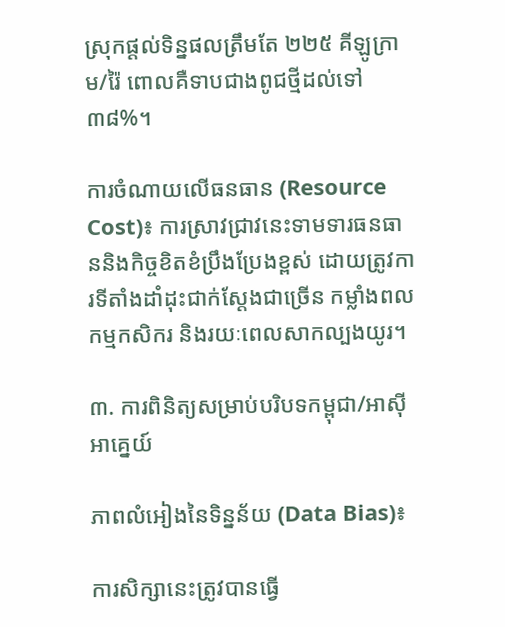ស្រុកផ្តល់ទិន្នផលត្រឹមតែ ២២៥ គីឡូក្រាម/រ៉ៃ ពោលគឺទាបជាងពូជថ្មីដល់ទៅ ៣៨%។

ការចំណាយលើធនធាន (Resource Cost)៖ ការស្រាវជ្រាវនេះទាមទារធនធាននិងកិច្ចខិតខំប្រឹងប្រែងខ្ពស់ ដោយត្រូវការទីតាំងដាំដុះជាក់ស្តែងជាច្រើន កម្លាំងពលកម្មកសិករ និងរយៈពេលសាកល្បងយូរ។

៣. ការពិនិត្យសម្រាប់បរិបទកម្ពុជា/អាស៊ីអាគ្នេយ៍

ភាពលំអៀងនៃទិន្នន័យ (Data Bias)៖

ការសិក្សានេះត្រូវបានធ្វើ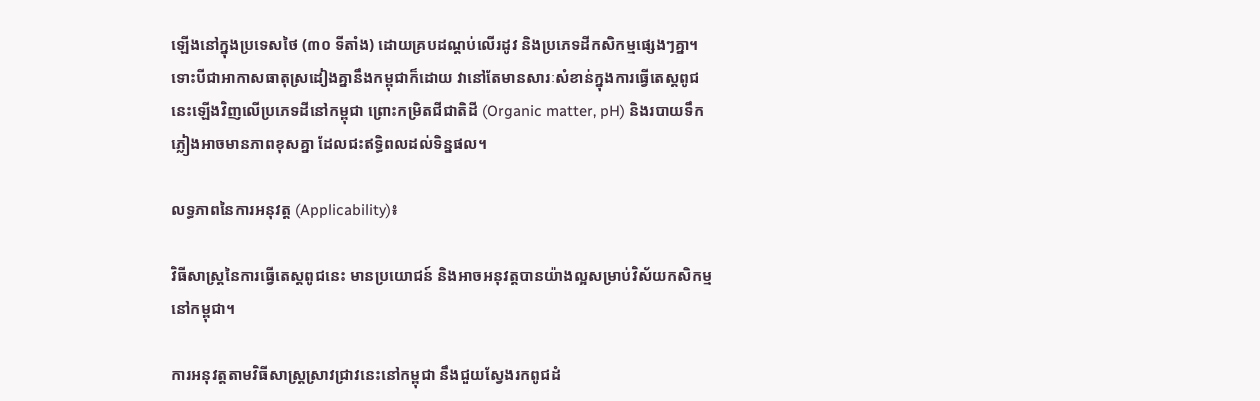ឡើងនៅក្នុងប្រទេសថៃ (៣០ ទីតាំង) ដោយគ្របដណ្តប់លើរដូវ និងប្រភេទដីកសិកម្មផ្សេងៗគ្នា។ ទោះបីជាអាកាសធាតុស្រដៀងគ្នានឹងកម្ពុជាក៏ដោយ វានៅតែមានសារៈសំខាន់ក្នុងការធ្វើតេស្តពូជនេះឡើងវិញលើប្រភេទដីនៅកម្ពុជា ព្រោះកម្រិតជីជាតិដី (Organic matter, pH) និងរបាយទឹកភ្លៀងអាចមានភាពខុសគ្នា ដែលជះឥទ្ធិពលដល់ទិន្នផល។

លទ្ធភាពនៃការអនុវត្ត (Applicability)៖

វិធីសាស្ត្រនៃការធ្វើតេស្តពូជនេះ មានប្រយោជន៍ និងអាចអនុវត្តបានយ៉ាងល្អសម្រាប់វិស័យកសិកម្មនៅកម្ពុជា។

ការអនុវត្តតាមវិធីសាស្ត្រស្រាវជ្រាវនេះនៅកម្ពុជា នឹងជួយស្វែងរកពូជដំ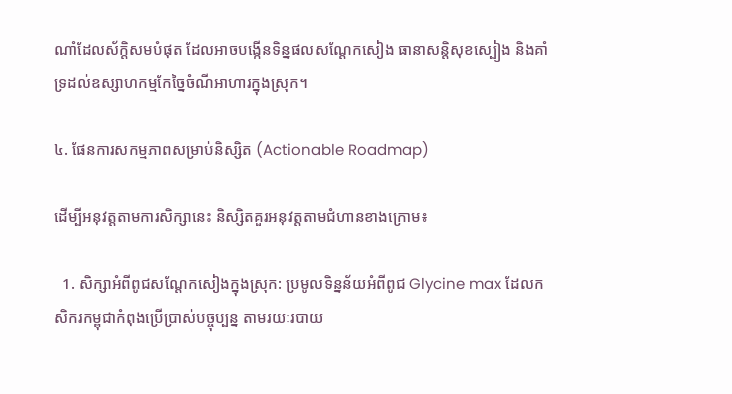ណាំដែលស័ក្តិសមបំផុត ដែលអាចបង្កើនទិន្នផលសណ្តែកសៀង ធានាសន្តិសុខស្បៀង និងគាំទ្រដល់ឧស្សាហកម្មកែច្នៃចំណីអាហារក្នុងស្រុក។

៤. ផែនការសកម្មភាពសម្រាប់និស្សិត (Actionable Roadmap)

ដើម្បីអនុវត្តតាមការសិក្សានេះ និស្សិតគួរអនុវត្តតាមជំហានខាងក្រោម៖

  1. សិក្សាអំពីពូជសណ្តែកសៀងក្នុងស្រុក: ប្រមូលទិន្នន័យអំពីពូជ Glycine max ដែលកសិករកម្ពុជាកំពុងប្រើប្រាស់បច្ចុប្បន្ន តាមរយៈរបាយ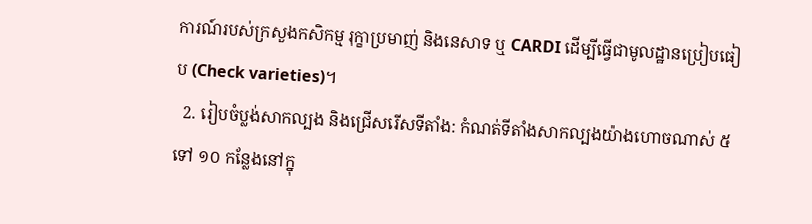ការណ៍របស់ក្រសួងកសិកម្ម រុក្ខាប្រមាញ់ និងនេសាទ ឬ CARDI ដើម្បីធ្វើជាមូលដ្ឋានប្រៀបធៀប (Check varieties)។
  2. រៀបចំប្លង់សាកល្បង និងជ្រើសរើសទីតាំង: កំណត់ទីតាំងសាកល្បងយ៉ាងហោចណាស់ ៥ ទៅ ១០ កន្លែងនៅក្នុ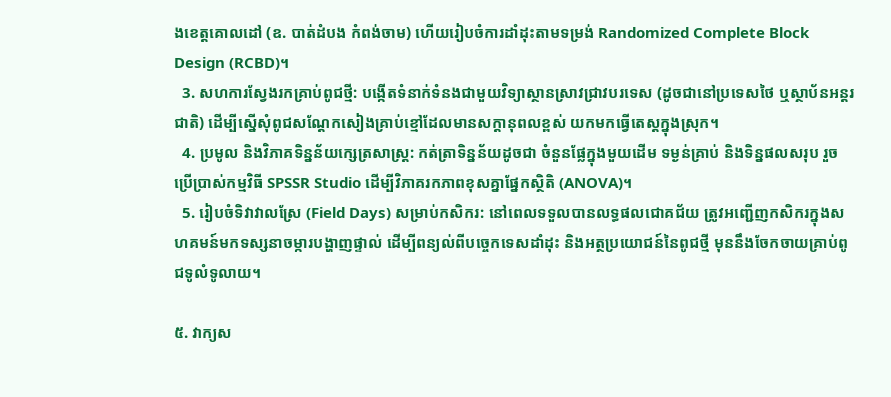ងខេត្តគោលដៅ (ឧ. បាត់ដំបង កំពង់ចាម) ហើយរៀបចំការដាំដុះតាមទម្រង់ Randomized Complete Block Design (RCBD)។
  3. សហការស្វែងរកគ្រាប់ពូជថ្មី: បង្កើតទំនាក់ទំនងជាមួយវិទ្យាស្ថានស្រាវជ្រាវបរទេស (ដូចជានៅប្រទេសថៃ ឬស្ថាប័នអន្តរជាតិ) ដើម្បីស្នើសុំពូជសណ្តែកសៀងគ្រាប់ខ្មៅដែលមានសក្តានុពលខ្ពស់ យកមកធ្វើតេស្តក្នុងស្រុក។
  4. ប្រមូល និងវិភាគទិន្នន័យក្សេត្រសាស្ត្រ: កត់ត្រាទិន្នន័យដូចជា ចំនួនផ្លែក្នុងមួយដើម ទម្ងន់គ្រាប់ និងទិន្នផលសរុប រួចប្រើប្រាស់កម្មវិធី SPSSR Studio ដើម្បីវិភាគរកភាពខុសគ្នាផ្នែកស្ថិតិ (ANOVA)។
  5. រៀបចំទិវាវាលស្រែ (Field Days) សម្រាប់កសិករ: នៅពេលទទួលបានលទ្ធផលជោគជ័យ ត្រូវអញ្ជើញកសិករក្នុងសហគមន៍មកទស្សនាចម្ការបង្ហាញផ្ទាល់ ដើម្បីពន្យល់ពីបច្ចេកទេសដាំដុះ និងអត្ថប្រយោជន៍នៃពូជថ្មី មុននឹងចែកចាយគ្រាប់ពូជទូលំទូលាយ។

៥. វាក្យស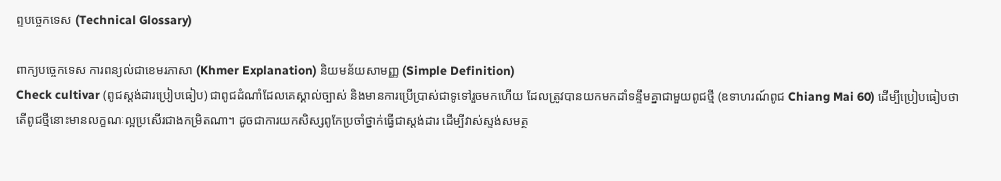ព្ទបច្ចេកទេស (Technical Glossary)

ពាក្យបច្ចេកទេស ការពន្យល់ជាខេមរភាសា (Khmer Explanation) និយមន័យសាមញ្ញ (Simple Definition)
Check cultivar (ពូជស្តង់ដារប្រៀបធៀប) ជាពូជដំណាំដែលគេស្គាល់ច្បាស់ និងមានការប្រើប្រាស់ជាទូទៅរួចមកហើយ ដែលត្រូវបានយកមកដាំទន្ទឹមគ្នាជាមួយពូជថ្មី (ឧទាហរណ៍ពូជ Chiang Mai 60) ដើម្បីប្រៀបធៀបថាតើពូជថ្មីនោះមានលក្ខណៈល្អប្រសើរជាងកម្រិតណា។ ដូចជាការយកសិស្សពូកែប្រចាំថ្នាក់ធ្វើជាស្តង់ដារ ដើម្បីវាស់ស្ទង់សមត្ថ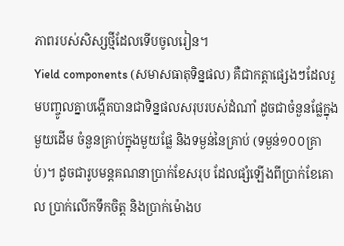ភាពរបស់សិស្សថ្មីដែលទើបចូលរៀន។
Yield components (សមាសធាតុទិន្នផល) គឺជាកត្តាផ្សេងៗដែលរួមបញ្ចូលគ្នាបង្កើតបានជាទិន្នផលសរុបរបស់ដំណាំ ដូចជាចំនួនផ្លែក្នុងមួយដើម ចំនួនគ្រាប់ក្នុងមួយផ្លែ និងទម្ងន់នៃគ្រាប់ (ទម្ងន់១០០គ្រាប់)។ ដូចជារូបមន្តគណនាប្រាក់ខែសរុប ដែលផ្សំឡើងពីប្រាក់ខែគោល ប្រាក់លើកទឹកចិត្ត និងប្រាក់ម៉ោងប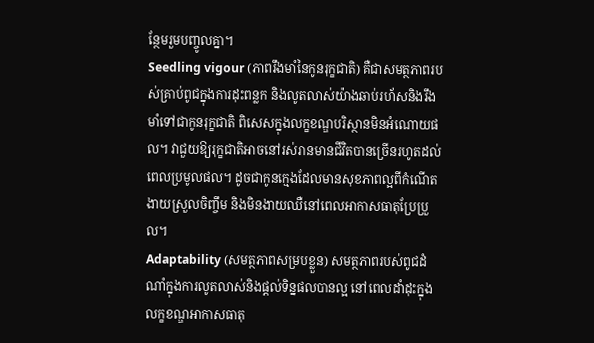ន្ថែមរួមបញ្ចូលគ្នា។
Seedling vigour (ភាពរឹងមាំនៃកូនរុក្ខជាតិ) គឺជាសមត្ថភាពរបស់គ្រាប់ពូជក្នុងការដុះពន្លក និងលូតលាស់យ៉ាងឆាប់រហ័សនិងរឹងមាំទៅជាកូនរុក្ខជាតិ ពិសេសក្នុងលក្ខខណ្ឌបរិស្ថានមិនអំណោយផល។ វាជួយឱ្យរុក្ខជាតិអាចនៅរស់រានមានជីវិតបានច្រើនរហូតដល់ពេលប្រមូលផល។ ដូចជាកូនក្មេងដែលមានសុខភាពល្អពីកំណើត ងាយស្រួលចិញ្ចឹម និងមិនងាយឈឺនៅពេលអាកាសធាតុប្រែប្រួល។
Adaptability (សមត្ថភាពសម្របខ្លួន) សមត្ថភាពរបស់ពូជដំណាំក្នុងការលូតលាស់និងផ្តល់ទិន្នផលបានល្អ នៅពេលដាំដុះក្នុងលក្ខខណ្ឌអាកាសធាតុ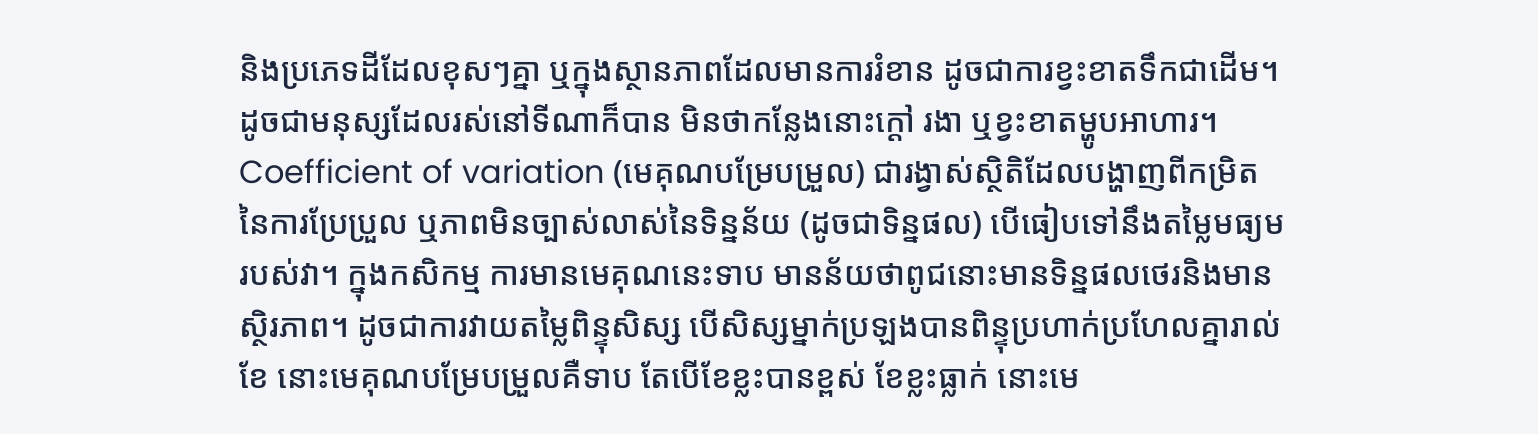និងប្រភេទដីដែលខុសៗគ្នា ឬក្នុងស្ថានភាពដែលមានការរំខាន ដូចជាការខ្វះខាតទឹកជាដើម។ ដូចជាមនុស្សដែលរស់នៅទីណាក៏បាន មិនថាកន្លែងនោះក្តៅ រងា ឬខ្វះខាតម្ហូបអាហារ។
Coefficient of variation (មេគុណបម្រែបម្រួល) ជារង្វាស់ស្ថិតិដែលបង្ហាញពីកម្រិតនៃការប្រែប្រួល ឬភាពមិនច្បាស់លាស់នៃទិន្នន័យ (ដូចជាទិន្នផល) បើធៀបទៅនឹងតម្លៃមធ្យមរបស់វា។ ក្នុងកសិកម្ម ការមានមេគុណនេះទាប មានន័យថាពូជនោះមានទិន្នផលថេរនិងមានស្ថិរភាព។ ដូចជាការវាយតម្លៃពិន្ទុសិស្ស បើសិស្សម្នាក់ប្រឡងបានពិន្ទុប្រហាក់ប្រហែលគ្នារាល់ខែ នោះមេគុណបម្រែបម្រួលគឺទាប តែបើខែខ្លះបានខ្ពស់ ខែខ្លះធ្លាក់ នោះមេ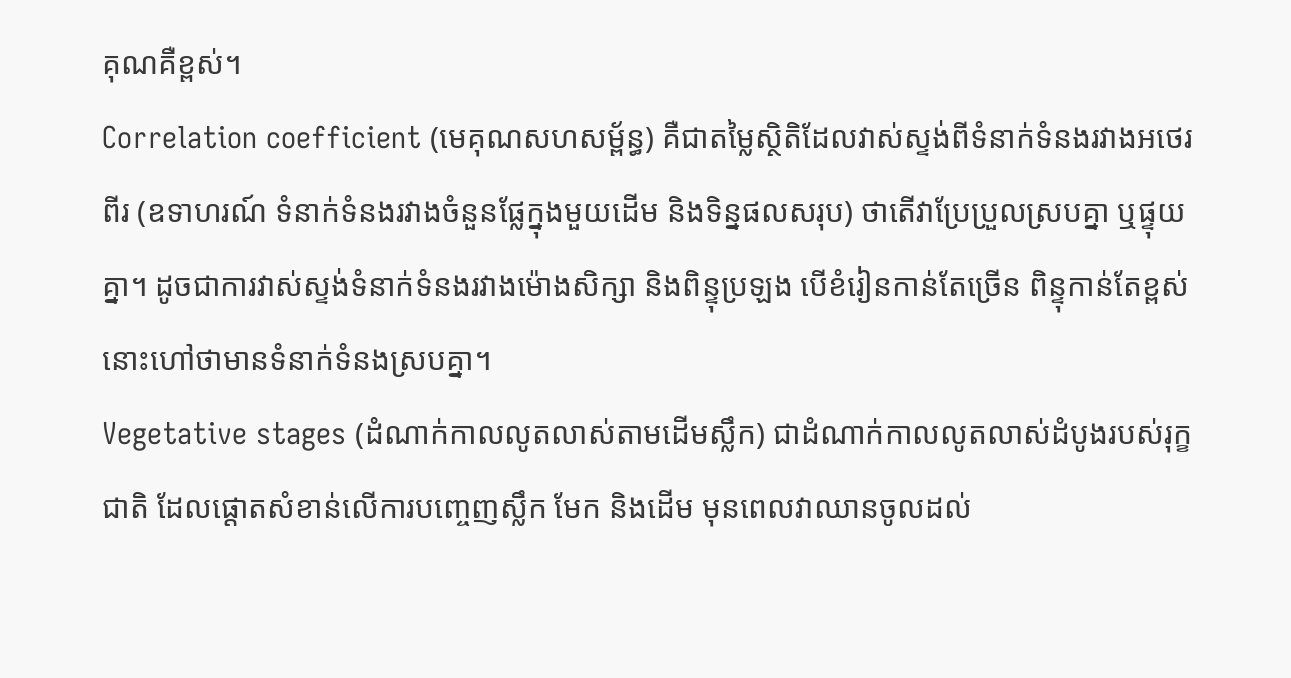គុណគឺខ្ពស់។
Correlation coefficient (មេគុណសហសម្ព័ន្ធ) គឺជាតម្លៃស្ថិតិដែលវាស់ស្ទង់ពីទំនាក់ទំនងរវាងអថេរពីរ (ឧទាហរណ៍ ទំនាក់ទំនងរវាងចំនួនផ្លែក្នុងមួយដើម និងទិន្នផលសរុប) ថាតើវាប្រែប្រួលស្របគ្នា ឬផ្ទុយគ្នា។ ដូចជាការវាស់ស្ទង់ទំនាក់ទំនងរវាងម៉ោងសិក្សា និងពិន្ទុប្រឡង បើខំរៀនកាន់តែច្រើន ពិន្ទុកាន់តែខ្ពស់ នោះហៅថាមានទំនាក់ទំនងស្របគ្នា។
Vegetative stages (ដំណាក់កាលលូតលាស់តាមដើមស្លឹក) ជាដំណាក់កាលលូតលាស់ដំបូងរបស់រុក្ខជាតិ ដែលផ្តោតសំខាន់លើការបញ្ចេញស្លឹក មែក និងដើម មុនពេលវាឈានចូលដល់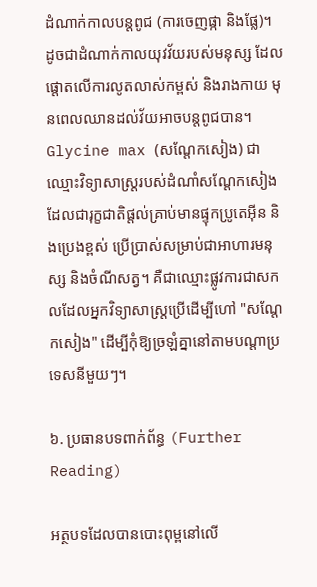ដំណាក់កាលបន្តពូជ (ការចេញផ្កា និងផ្លែ)។ ដូចជាដំណាក់កាលយុវវ័យរបស់មនុស្ស ដែលផ្តោតលើការលូតលាស់កម្ពស់ និងរាងកាយ មុនពេលឈានដល់វ័យអាចបន្តពូជបាន។
Glycine max (សណ្តែកសៀង) ជាឈ្មោះវិទ្យាសាស្ត្ររបស់ដំណាំសណ្តែកសៀង ដែលជារុក្ខជាតិផ្តល់គ្រាប់មានផ្ទុកប្រូតេអ៊ីន និងប្រេងខ្ពស់ ប្រើប្រាស់សម្រាប់ជាអាហារមនុស្ស និងចំណីសត្វ។ គឺជាឈ្មោះផ្លូវការជាសកលដែលអ្នកវិទ្យាសាស្ត្រប្រើដើម្បីហៅ "សណ្តែកសៀង" ដើម្បីកុំឱ្យច្រឡំគ្នានៅតាមបណ្តាប្រទេសនីមួយៗ។

៦. ប្រធានបទពាក់ព័ន្ធ (Further Reading)

អត្ថបទដែលបានបោះពុម្ពនៅលើ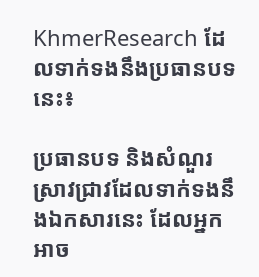KhmerResearch ដែលទាក់ទងនឹងប្រធានបទនេះ៖

ប្រធានបទ និងសំណួរស្រាវជ្រាវដែលទាក់ទងនឹងឯកសារនេះ ដែលអ្នកអាច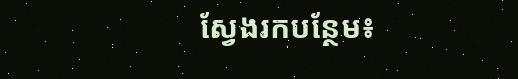ស្វែងរកបន្ថែម៖